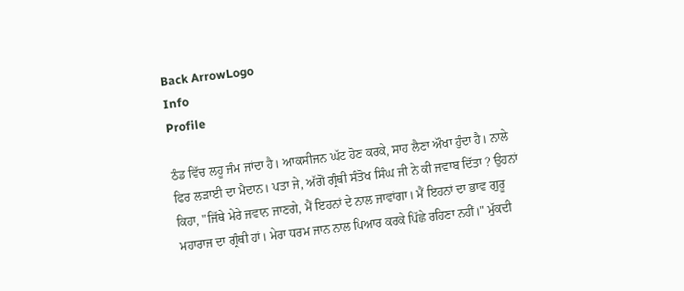Back ArrowLogo
Info
Profile

ਠੰਡ ਵਿੱਚ ਲਹੂ ਜੰਮ ਜਾਂਦਾ ਹੈ। ਆਕਸੀਜਨ ਘੱਟ ਹੋਣ ਕਰਕੇ, ਸਾਹ ਲੈਣਾ ਔਖਾ ਹੁੰਦਾ ਹੈ। ਨਾਲੇ ਫਿਰ ਲੜਾਈ ਦਾ ਮੈਦਾਨ। ਪਤਾ ਜੇ, ਅੱਗੋਂ ਗ੍ਰੰਥੀ ਸੰਤੋਖ ਸਿੰਘ ਜੀ ਨੇ ਕੀ ਜਵਾਬ ਦਿੱਤਾ ? ਉਹਨਾਂ ਕਿਹਾ, "ਜਿੱਥੇ ਮੇਰੇ ਜਵਾਨ ਜਾਣਗੇ, ਮੈਂ ਇਹਨਾਂ ਦੇ ਨਾਲ ਜਾਵਾਂਗਾ। ਮੈਂ ਇਹਨਾਂ ਦਾ ਭਾਵ ਗੁਰੂ ਮਹਾਰਾਜ ਦਾ ਗ੍ਰੰਥੀ ਹਾਂ। ਮੇਰਾ ਧਰਮ ਜਾਨ ਨਾਲ ਪਿਆਰ ਕਰਕੇ ਪਿੱਛੇ ਰਹਿਣਾ ਨਹੀਂ।" ਮੁੱਕਦੀ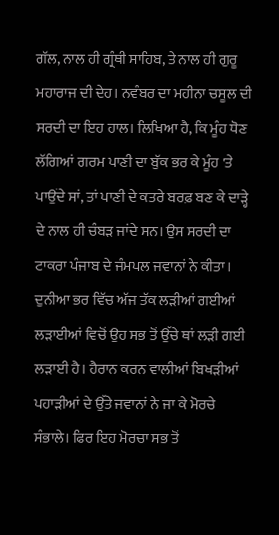ਗੱਲ, ਨਾਲ ਹੀ ਗ੍ਰੰਥੀ ਸਾਹਿਬ, ਤੇ ਨਾਲ ਹੀ ਗੁਰੂ ਮਹਾਰਾਜ ਦੀ ਦੇਹ। ਨਵੰਬਰ ਦਾ ਮਹੀਨਾ ਚਸੂਲ ਦੀ ਸਰਦੀ ਦਾ ਇਹ ਹਾਲ। ਲਿਖਿਆ ਹੈ, ਕਿ ਮੂੰਹ ਧੋਣ ਲੱਗਿਆਂ ਗਰਮ ਪਾਣੀ ਦਾ ਬੁੱਕ ਭਰ ਕੇ ਮੂੰਹ 'ਤੇ ਪਾਉਂਦੇ ਸਾਂ, ਤਾਂ ਪਾਣੀ ਦੇ ਕਤਰੇ ਬਰਫ਼ ਬਣ ਕੇ ਦਾੜ੍ਹੇ ਦੇ ਨਾਲ ਹੀ ਚੰਬੜ ਜਾਂਦੇ ਸਨ। ਉਸ ਸਰਦੀ ਦਾ ਟਾਕਰਾ ਪੰਜਾਬ ਦੇ ਜੰਮਪਲ ਜਵਾਨਾਂ ਨੇ ਕੀਤਾ। ਦੁਨੀਆ ਭਰ ਵਿੱਚ ਅੱਜ ਤੱਕ ਲੜੀਆਂ ਗਈਆਂ ਲੜਾਈਆਂ ਵਿਚੋਂ ਉਹ ਸਭ ਤੋਂ ਉੱਚੇ ਥਾਂ ਲੜੀ ਗਈ ਲੜਾਈ ਹੈ। ਹੈਰਾਨ ਕਰਨ ਵਾਲੀਆਂ ਬਿਖੜੀਆਂ ਪਹਾੜੀਆਂ ਦੇ ਉੱਤੇ ਜਵਾਨਾਂ ਨੇ ਜਾ ਕੇ ਮੋਰਚੇ ਸੰਭਾਲੇ। ਫਿਰ ਇਹ ਮੋਰਚਾ ਸਭ ਤੋਂ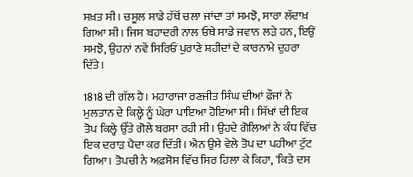ਸਖ਼ਤ ਸੀ। ਚਸੂਲ ਸਾਡੇ ਹੱਥੋਂ ਚਲਾ ਜਾਂਦਾ ਤਾਂ ਸਮਝੋ, ਸਾਰਾ ਲੱਦਾਖ਼ ਗਿਆ ਸੀ। ਜਿਸ ਬਹਾਦਰੀ ਨਾਲ ਓਥੇ ਸਾਡੇ ਜਵਾਨ ਲੜੇ ਹਨ, ਇਉਂ ਸਮਝੋ, ਉਹਨਾਂ ਨਵੇਂ ਸਿਰਿਓਂ ਪੁਰਾਣੇ ਸ਼ਹੀਦਾਂ ਦੇ ਕਾਰਨਾਮੇ ਦੁਹਰਾ ਦਿੱਤੇ।

1818 ਦੀ ਗੱਲ ਹੈ। ਮਹਾਰਾਜਾ ਰਣਜੀਤ ਸਿੰਘ ਦੀਆਂ ਫ਼ੌਜਾਂ ਨੇ ਮੁਲਤਾਨ ਦੇ ਕਿਲ੍ਹੇ ਨੂੰ ਘੇਰਾ ਪਾਇਆ ਹੋਇਆ ਸੀ। ਸਿੱਖਾਂ ਦੀ ਇਕ ਤੋਪ ਕਿਲ੍ਹੇ ਉੱਤੇ ਗੋਲੇ ਬਰਸਾ ਰਹੀ ਸੀ। ਉਹਦੇ ਗੋਲਿਆਂ ਨੇ ਕੰਧ ਵਿੱਚ ਇਕ ਦਰਾੜ ਪੈਦਾ ਕਰ ਦਿੱਤੀ। ਐਨ ਉਸੇ ਵੇਲੇ ਤੋਪ ਦਾ ਪਹੀਆ ਟੁੱਟ ਗਿਆ। ਤੋਪਚੀ ਨੇ ਅਫ਼ਸੋਸ ਵਿੱਚ ਸਿਰ ਹਿਲਾ ਕੇ ਕਿਹਾ, 'ਕਿਤੇ ਦਸ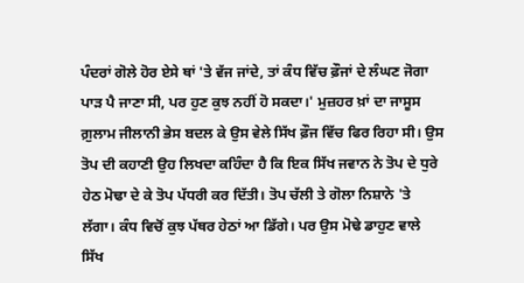ਪੰਦਰਾਂ ਗੋਲੇ ਹੋਰ ਏਸੇ ਥਾਂ 'ਤੇ ਵੱਜ ਜਾਂਦੇ, ਤਾਂ ਕੰਧ ਵਿੱਚ ਫ਼ੌਜਾਂ ਦੇ ਲੰਘਣ ਜੋਗਾ ਪਾੜ ਪੈ ਜਾਣਾ ਸੀ, ਪਰ ਹੁਣ ਕੁਝ ਨਹੀਂ ਹੋ ਸਕਦਾ।' ਮੁਜ਼ਹਰ ਖ਼ਾਂ ਦਾ ਜਾਸੂਸ ਗ਼ੁਲਾਮ ਜੀਲਾਨੀ ਭੇਸ ਬਦਲ ਕੇ ਉਸ ਵੇਲੇ ਸਿੱਖ ਫ਼ੌਜ ਵਿੱਚ ਫਿਰ ਰਿਹਾ ਸੀ। ਉਸ ਤੋਪ ਦੀ ਕਹਾਣੀ ਉਹ ਲਿਖਦਾ ਕਹਿੰਦਾ ਹੈ ਕਿ ਇਕ ਸਿੱਖ ਜਵਾਨ ਨੇ ਤੋਪ ਦੇ ਧੁਰੇ ਹੇਠ ਮੋਢਾ ਦੇ ਕੇ ਤੋਪ ਪੱਧਰੀ ਕਰ ਦਿੱਤੀ। ਤੋਪ ਚੱਲੀ ਤੇ ਗੋਲਾ ਨਿਸ਼ਾਨੇ 'ਤੇ ਲੱਗਾ। ਕੰਧ ਵਿਚੋਂ ਕੁਝ ਪੱਥਰ ਹੇਠਾਂ ਆ ਡਿੱਗੇ। ਪਰ ਉਸ ਮੋਢੇ ਡਾਹੁਣ ਵਾਲੇ ਸਿੱਖ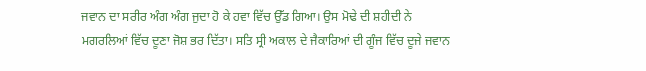ਜਵਾਨ ਦਾ ਸਰੀਰ ਅੰਗ ਅੰਗ ਜੁਦਾ ਹੋ ਕੇ ਹਵਾ ਵਿੱਚ ਉੱਡ ਗਿਆ। ਉਸ ਮੋਢੇ ਦੀ ਸ਼ਹੀਦੀ ਨੇ ਮਗਰਲਿਆਂ ਵਿੱਚ ਦੂਣਾ ਜੋਸ਼ ਭਰ ਦਿੱਤਾ। ਸਤਿ ਸ੍ਰੀ ਅਕਾਲ ਦੇ ਜੈਕਾਰਿਆਂ ਦੀ ਗੂੰਜ ਵਿੱਚ ਦੂਜੇ ਜਵਾਨ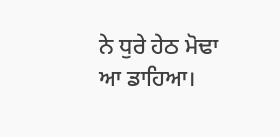ਨੇ ਧੁਰੇ ਹੇਠ ਮੋਢਾ ਆ ਡਾਹਿਆ।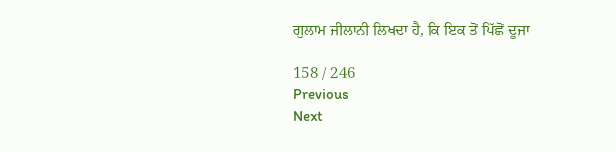ਗੁਲਾਮ ਜੀਲਾਨੀ ਲਿਖਦਾ ਹੈ, ਕਿ ਇਕ ਤੋਂ ਪਿੱਛੋਂ ਦੂਜਾ

158 / 246
Previous
Next